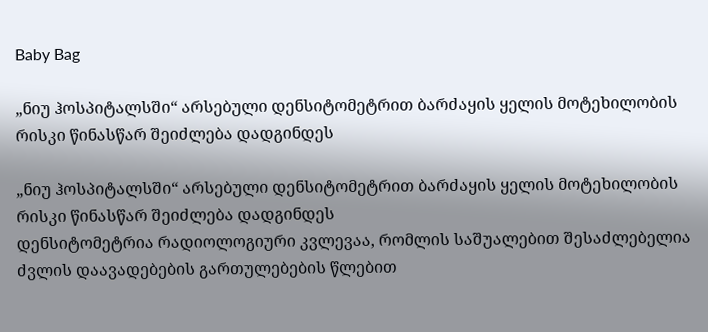Baby Bag

„ნიუ ჰოსპიტალსში“ არსებული დენსიტომეტრით ბარძაყის ყელის მოტეხილობის რისკი წინასწარ შეიძლება დადგინდეს

„ნიუ ჰოსპიტალსში“ არსებული დენსიტომეტრით ბარძაყის ყელის მოტეხილობის რისკი წინასწარ შეიძლება დადგინდეს
დენსიტომეტრია რადიოლოგიური კვლევაა, რომლის საშუალებით შესაძლებელია ძვლის დაავადებების გართულებების წლებით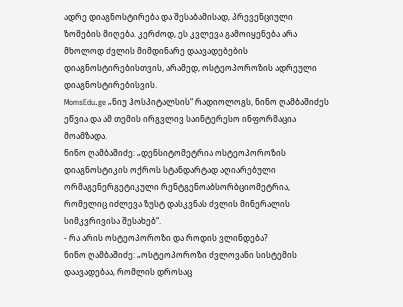ადრე დიაგნოსტირება და შესაბამისად, პრევენციული ზომების მიღება. კერძოდ, ეს კვლევა გამოიყენება არა მხოლოდ ძვლის მიმდინარე დაავადებების დიაგნოსტირებისთვის, არამედ, ოსტეოპოროზის ადრეული დიაგნოსტირებისვის.
MomsEdu.ge „ნიუ ჰოსპიტალსის“ რადიოლოგს, ნინო ღამბაშიძეს ეწვია და ამ თემის ირგვლივ საინტერესო ინფორმაცია მოამზადა.
ნინო ღამბაშიძე: „დენსიტომეტრია ოსტეოპოროზის დიაგნოსტიკის ოქროს სტანდარტად აღიარებული ორმაგენერგეტიკული რენტგენოაბსორბციომეტრია, რომელიც იძლევა ზუსტ დასკვნას ძვლის მინერალის სიმკვრივისა შესახებ“.
- რა არის ოსტეოპოროზი და როდის ვლინდება?
ნინო ღამბაშიძე: „ოსტეოპოროზი ძვლოვანი სისტემის დაავადებაა, რომლის დროსაც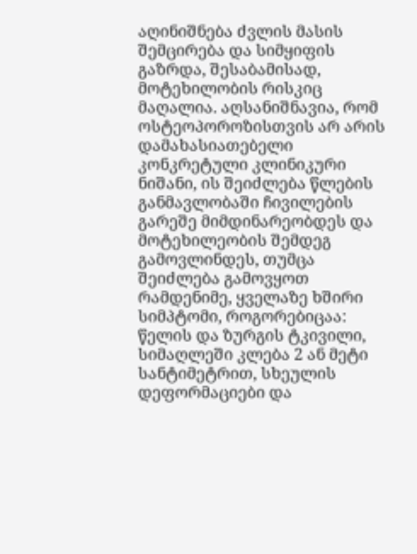აღინიშნება ძვლის მასის შემცირება და სიმყიფის გაზრდა, შესაბამისად, მოტეხილობის რისკიც მაღალია. აღსანიშნავია, რომ ოსტეოპოროზისთვის არ არის დამახასიათებელი კონკრეტული კლინიკური ნიშანი, ის შეიძლება წლების განმავლობაში ჩივილების გარეშე მიმდინარეობდეს და მოტეხილეობის შემდეგ გამოვლინდეს, თუმცა შეიძლება გამოვყოთ რამდენიმე, ყველაზე ხშირი სიმპტომი, როგორებიცაა: წელის და ზურგის ტკივილი, სიმაღლეში კლება 2 ან მეტი სანტიმეტრით, სხეულის დეფორმაციები და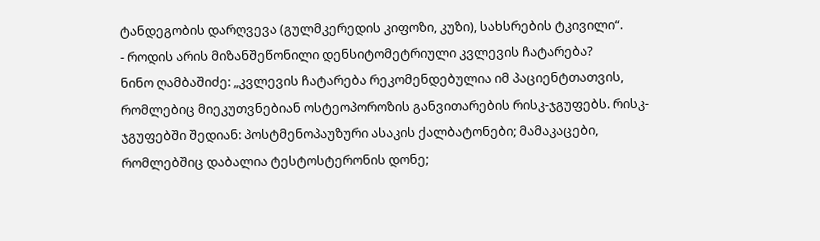ტანდეგობის დარღვევა (გულმკერედის კიფოზი, კუზი), სახსრების ტკივილი“.
- როდის არის მიზანშეწონილი დენსიტომეტრიული კვლევის ჩატარება?
ნინო ღამბაშიძე: „კვლევის ჩატარება რეკომენდებულია იმ პაციენტთათვის, რომლებიც მიეკუთვნებიან ოსტეოპოროზის განვითარების რისკ-ჯგუფებს. რისკ-ჯგუფებში შედიან: პოსტმენოპაუზური ასაკის ქალბატონები; მამაკაცები, რომლებშიც დაბალია ტესტოსტერონის დონე;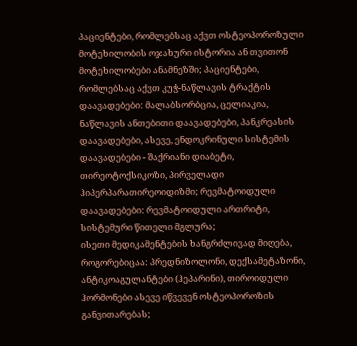პაციენტები, რომლებსაც აქვთ ოსტეოპოროზული მოტეხილობის ოჯახური ისტორია ან თვითონ მოტეხილობები ანამნეზში; პაციენტები, რომლებსაც აქვთ კუჭ-ნაწლავის ტრაქტის დაავადებები: მალაბსორბცია, ცელიაკია, ნაწლავის ანთებითი დაავადებები, პანკრეასის დაავადებები, ასევე, ენდოკრინული სისტემის დაავადებები - შაქრიანი დიაბეტი, თირეოტოქსიკოზი, პირველადი ჰიპერპარათირეოიდიზმი; რევმატოიდული დაავადებები: რევმატოიდული ართრიტი, სისტემური წითელი მგლურა;
ისეთი მედიკამენტების ხანგრძლივად მიღება, როგორებიცაა: პრედნიზოლონი, დექსამეტაზონი, ანტიკოაგულანტები (ჰეპარინი), თიროიდული ჰორმონები ასევე იწვევენ ოსტეოპოროზის განვითარებას;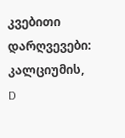კვებითი დარღვევები: კალციუმის, D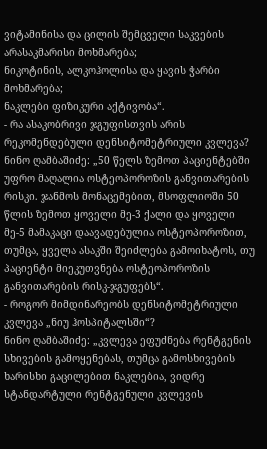ვიტამინისა და ცილის შემცველი საკვების არასაკმარისი მოხმარება;
ნიკოტინის, ალკოჰოლისა და ყავის ჭარბი მოხმარება;
ნაკლები ფიზიკური აქტივობა“.
- რა ასაკობრივი ჯგუფისთვის არის რეკომენდებული დენსიტომეტრიული კვლევა?
ნინო ღამბაშიძე: „50 წელს ზემოთ პაციენტებში უფრო მაღალია ოსტეოპოროზის განვითარების რისკი. ჯანმოს მონაცემებით, მსოფლიოში 50 წლის ზემოთ ყოველი მე-3 ქალი და ყოველი მე-5 მამაკაცი დაავადებულია ოსტეოპოროზით, თუმცა, ყველა ასაკში შეიძლება გამოიხატოს, თუ პაციენტი მიეკუთვნება ოსტეოპოროზის განვითარების რისკ-ჯგუფებს“.
- როგორ მიმდინარეობს დენსიტომეტრიული კვლევა „ნიუ ჰოსპიტალსში“?
ნინო ღამბაშიძე: „კვლევა ეფუძნება რენტგენის სხივების გამოყენებას, თუმცა გამოსხივების ხარისხი გაცილებით ნაკლებია, ვიდრე სტანდარტული რენტგენული კვლევის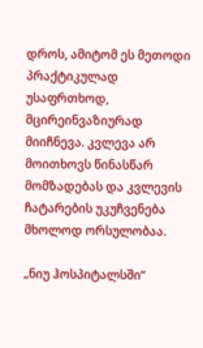დროს, ამიტომ ეს მეთოდი პრაქტიკულად უსაფრთხოდ, მცირეინვაზიურად მიიჩნევა. კვლევა არ მოითხოვს წინასწარ მომზადებას და კვლევის ჩატარების უკუჩვენება მხოლოდ ორსულობაა.

„ნიუ ჰოსპიტალსში“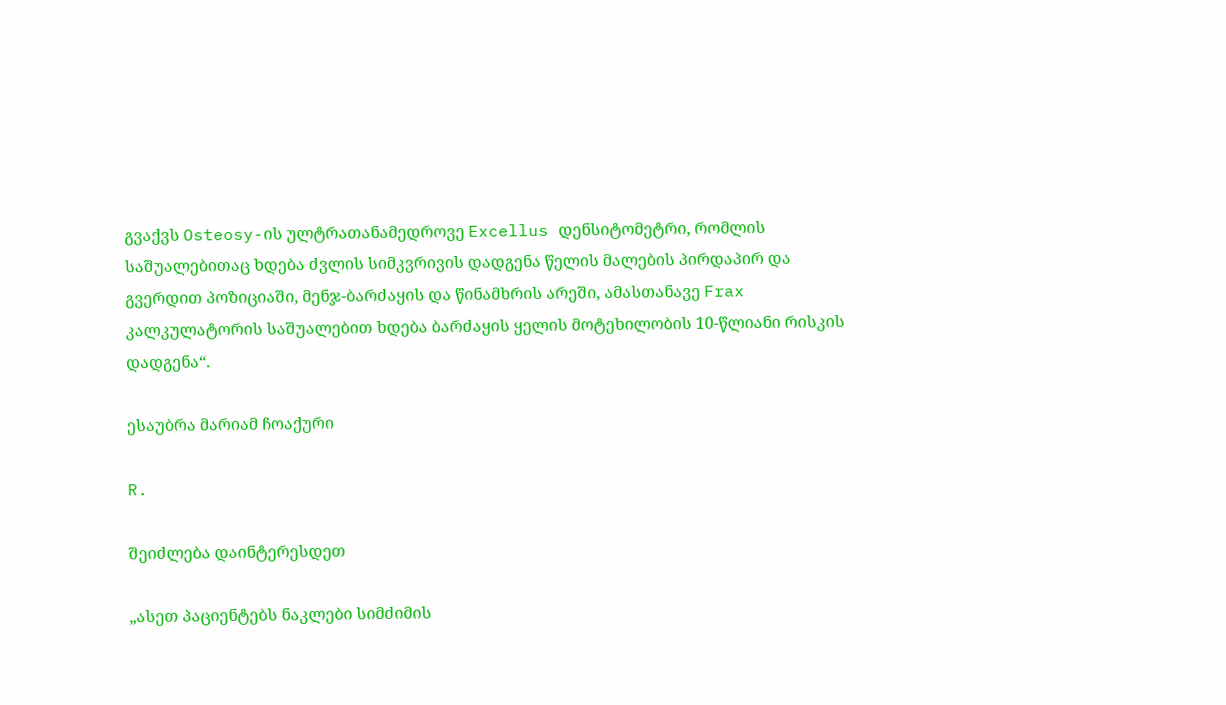გვაქვს Osteosy-ის ულტრათანამედროვე Excellus დენსიტომეტრი, რომლის საშუალებითაც ხდება ძვლის სიმკვრივის დადგენა წელის მალების პირდაპირ და გვერდით პოზიციაში, მენჯ-ბარძაყის და წინამხრის არეში, ამასთანავე Frax კალკულატორის საშუალებით ხდება ბარძაყის ყელის მოტეხილობის 10-წლიანი რისკის დადგენა“.

ესაუბრა მარიამ ჩოაქური

R.

შეიძლება დაინტერესდეთ

„ასეთ პაციენტებს ნაკლები სიმძიმის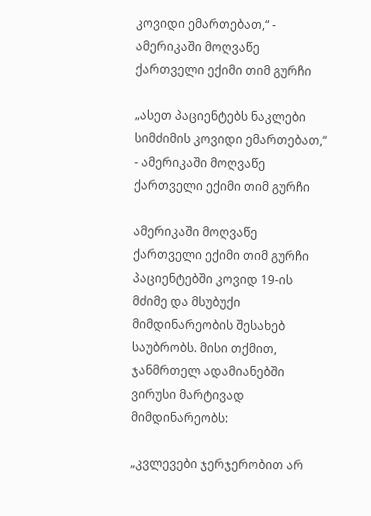კოვიდი ემართებათ,“ - ამერიკაში მოღვაწე ქართველი ექიმი თიმ გურჩი

„ასეთ პაციენტებს ნაკლები სიმძიმის კოვიდი ემართებათ,“ - ამერიკაში მოღვაწე ქართველი ექიმი თიმ გურჩი

ამერიკაში მოღვაწე ქართველი ექიმი თიმ გურჩი პაციენტებში კოვიდ 19-ის მძიმე და მსუბუქი მიმდინარეობის შესახებ საუბრობს. მისი თქმით, ჯანმრთელ ადამიანებში ვირუსი მარტივად მიმდინარეობს:

„კვლევები ჯერჯერობით არ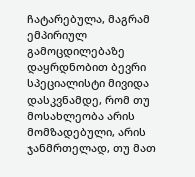ჩატარებულა, მაგრამ ემპირიულ გამოცდილებაზე დაყრდნობით ბევრი სპეციალისტი მივიდა დასკვნამდე, რომ თუ მოსახლეობა არის მომზადებული, არის ჯანმრთელად, თუ მათ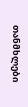თანმხლები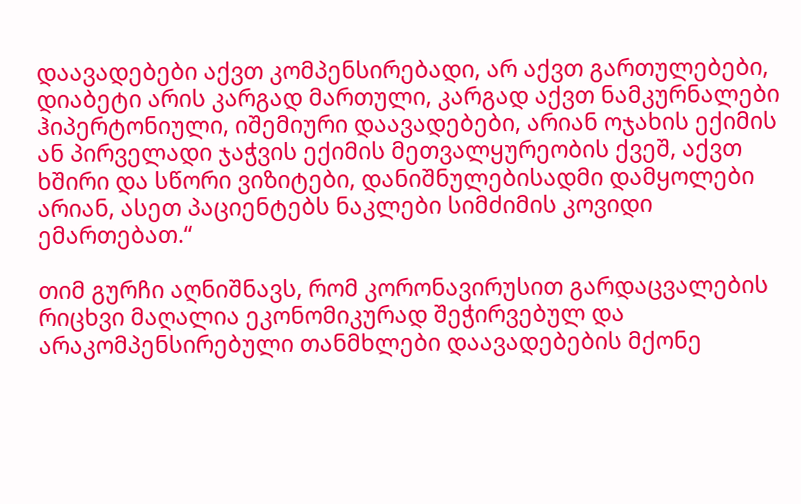დაავადებები აქვთ კომპენსირებადი, არ აქვთ გართულებები, დიაბეტი არის კარგად მართული, კარგად აქვთ ნამკურნალები ჰიპერტონიული, იშემიური დაავადებები, არიან ოჯახის ექიმის ან პირველადი ჯაჭვის ექიმის მეთვალყურეობის ქვეშ, აქვთ ხშირი და სწორი ვიზიტები, დანიშნულებისადმი დამყოლები არიან, ასეთ პაციენტებს ნაკლები სიმძიმის კოვიდი ემართებათ.“

თიმ გურჩი აღნიშნავს, რომ კორონავირუსით გარდაცვალების რიცხვი მაღალია ეკონომიკურად შეჭირვებულ და არაკომპენსირებული თანმხლები დაავადებების მქონე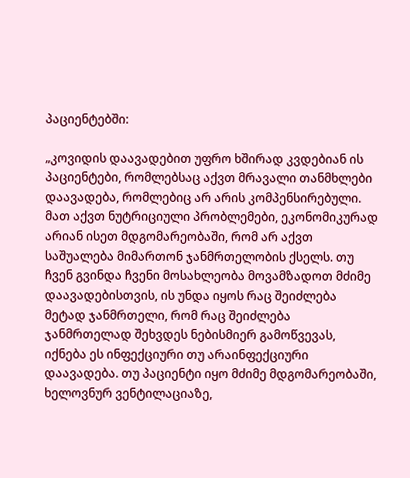პაციენტებში:

„კოვიდის დაავადებით უფრო ხშირად კვდებიან ის პაციენტები, რომლებსაც აქვთ მრავალი თანმხლები დაავადება, რომლებიც არ არის კომპენსირებული. მათ აქვთ ნუტრიციული პრობლემები, ეკონომიკურად არიან ისეთ მდგომარეობაში, რომ არ აქვთ საშუალება მიმართონ ჯანმრთელობის ქსელს. თუ ჩვენ გვინდა ჩვენი მოსახლეობა მოვამზადოთ მძიმე დაავადებისთვის, ის უნდა იყოს რაც შეიძლება მეტად ჯანმრთელი, რომ რაც შეიძლება ჯანმრთელად შეხვდეს ნებისმიერ გამოწვევას, იქნება ეს ინფექციური თუ არაინფექციური დაავადება. თუ პაციენტი იყო მძიმე მდგომარეობაში, ხელოვნურ ვენტილაციაზე,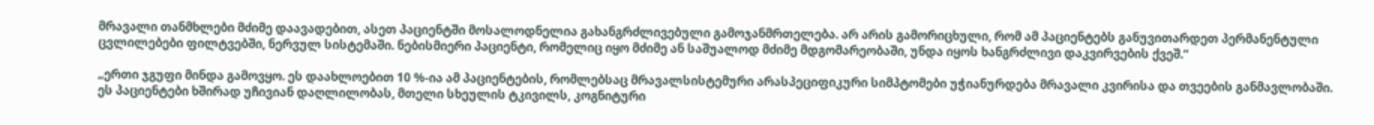მრავალი თანმხლები მძიმე დაავადებით, ასეთ პაციენტში მოსალოდნელია გახანგრძლივებული გამოჯანმრთელება. არ არის გამორიცხული, რომ ამ პაციენტებს განუვითარდეთ პერმანენტული ცვლილებები ფილტვებში, ნერვულ სისტემაში. ნებისმიერი პაციენტი, რომელიც იყო მძიმე ან საშუალოდ მძიმე მდგომარეობაში, უნდა იყოს ხანგრძლივი დაკვირვების ქვეშ.“

„ერთი ჯგუფი მინდა გამოვყო. ეს დაახლოებით 10 %-ია ამ პაციენტების, რომლებსაც მრავალსისტემური არასპეციფიკური სიმპტომები უჭიანურდება მრავალი კვირისა და თვეების განმავლობაში. ეს პაციენტები ხშირად უჩივიან დაღლილობას, მთელი სხეულის ტკივილს, კოგნიტური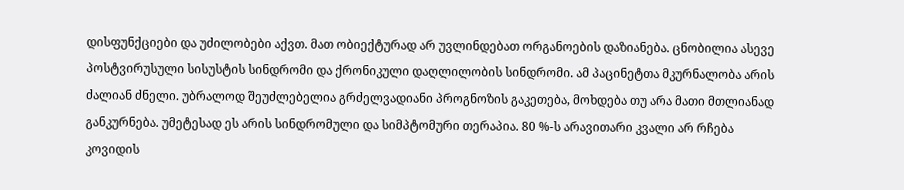დისფუნქციები და უძილობები აქვთ. მათ ობიექტურად არ უვლინდებათ ორგანოების დაზიანება. ცნობილია ასევე პოსტვირუსული სისუსტის სინდრომი და ქრონიკული დაღლილობის სინდრომი. ამ პაცინეტთა მკურნალობა არის ძალიან ძნელი. უბრალოდ შეუძლებელია გრძელვადიანი პროგნოზის გაკეთება, მოხდება თუ არა მათი მთლიანად განკურნება. უმეტესად ეს არის სინდრომული და სიმპტომური თერაპია. 80 %-ს არავითარი კვალი არ რჩება კოვიდის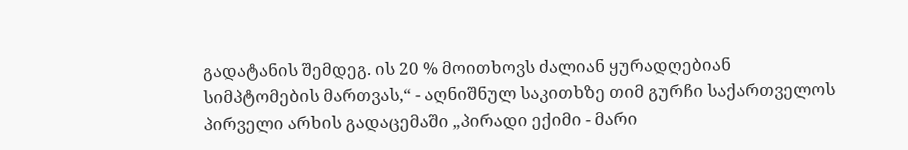გადატანის შემდეგ. ის 20 % მოითხოვს ძალიან ყურადღებიან სიმპტომების მართვას,“ - აღნიშნულ საკითხზე თიმ გურჩი საქართველოს პირველი არხის გადაცემაში „პირადი ექიმი - მარი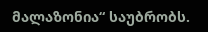მალაზონია“ საუბრობს.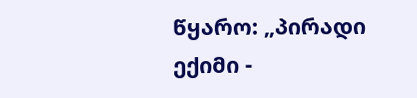წყარო: „პირადი ექიმი -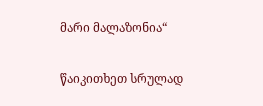მარი მალაზონია“

წაიკითხეთ სრულად